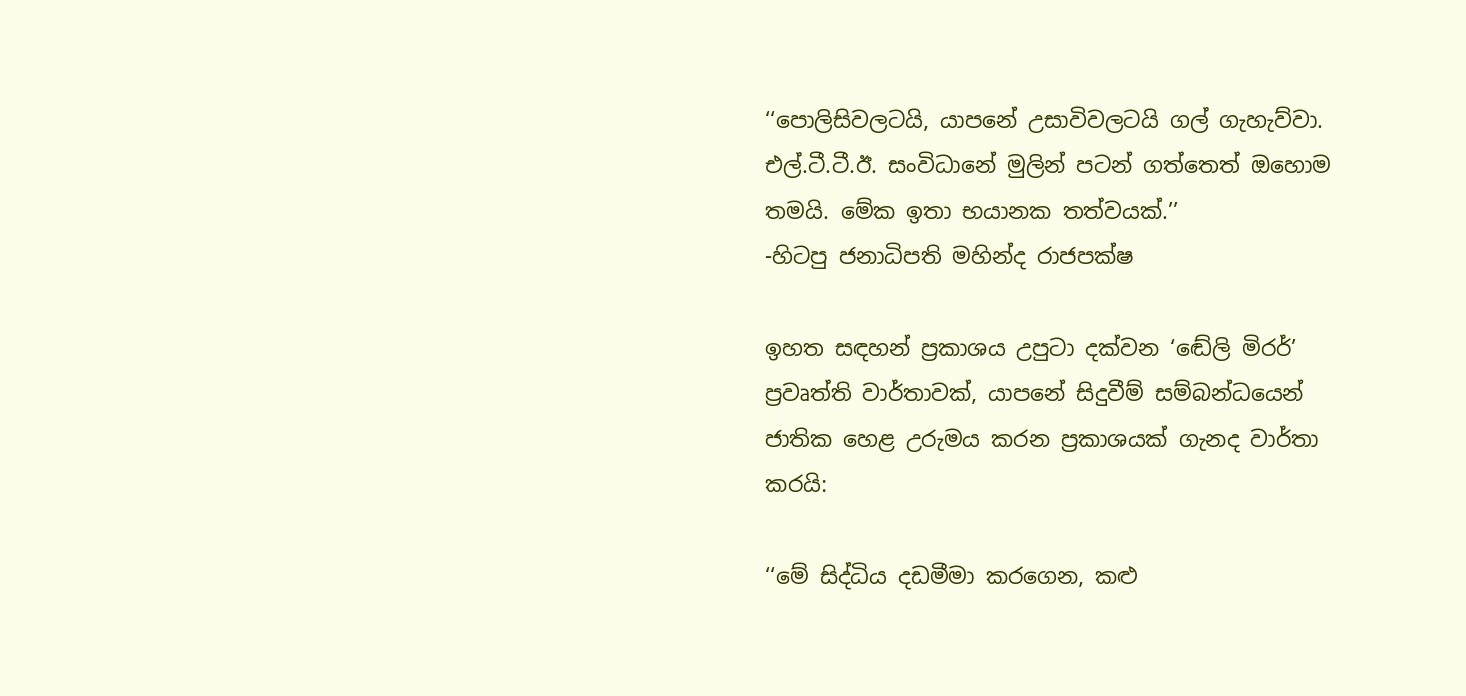‘‘පොලිසිවලටයි, යාපනේ උසාවිවලටයි ගල් ගැහැව්වා. එල්.ටී.ටී.ඊ. සංවිධානේ මුලින් පටන් ගත්තෙත් ඔහොම තමයි. මේක ඉතා භයානක තත්වයක්.’’
-හිටපු ජනාධිපති මහින්ද රාජපක්ෂ

ඉහත සඳහන් ප්‍රකාශය උපුටා දක්වන ‘ඬේලි මිරර්’ ප්‍රවෘත්ති වාර්තාවක්, යාපනේ සිදුවීම් සම්බන්ධයෙන් ජාතික හෙළ උරුමය කරන ප්‍රකාශයක් ගැනද වාර්තා කරයි:

‘‘මේ සිද්ධිය දඩමීමා කරගෙන, කළු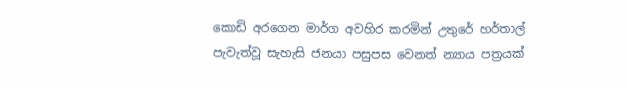කොඩි අරගෙන මාර්ග අවහිර කරමින් උතුරේ හර්තාල් පැවැත්වූ සැහැසි ජනයා පසුපස වෙනත් න්‍යාය පත්‍රයක්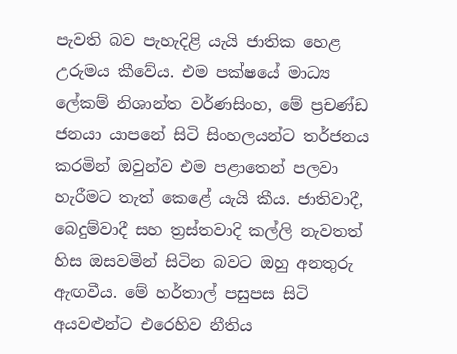පැවති බව පැහැදිළි යැයි ජාතික හෙළ උරුමය කීවේය. එම පක්ෂයේ මාධ්‍ය ලේකම් නිශාන්ත වර්ණසිංහ, මේ ප්‍රචණ්ඩ ජනයා යාපනේ සිටි සිංහලයන්ට තර්ජනය කරමින් ඔවුන්ව එම පළාතෙන් පලවා හැරීමට තැත් කෙළේ යැයි කීය. ජාතිවාදී, බෙදුම්වාදී සහ ත්‍රස්තවාදි කල්ලි නැවතත් හිස ඔසවමින් සිටින බවට ඔහු අනතුරු ඇඟවීය. මේ හර්තාල් පසුපස සිටි අයවළුන්ට එරෙහිව නීතිය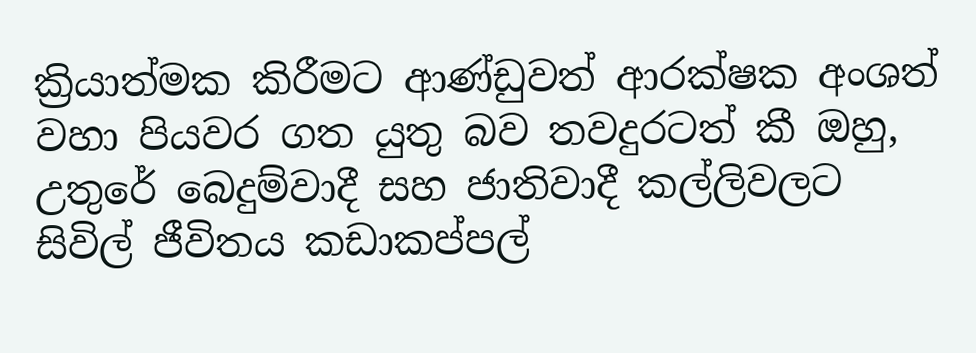ක්‍රියාත්මක කිරීමට ආණ්ඩුවත් ආරක්ෂක අංශත් වහා පියවර ගත යුතු බව තවදුරටත් කී ඔහු, උතුරේ බෙදුම්වාදී සහ ජාතිවාදී කල්ලිවලට සිවිල් ජීවිතය කඩාකප්පල්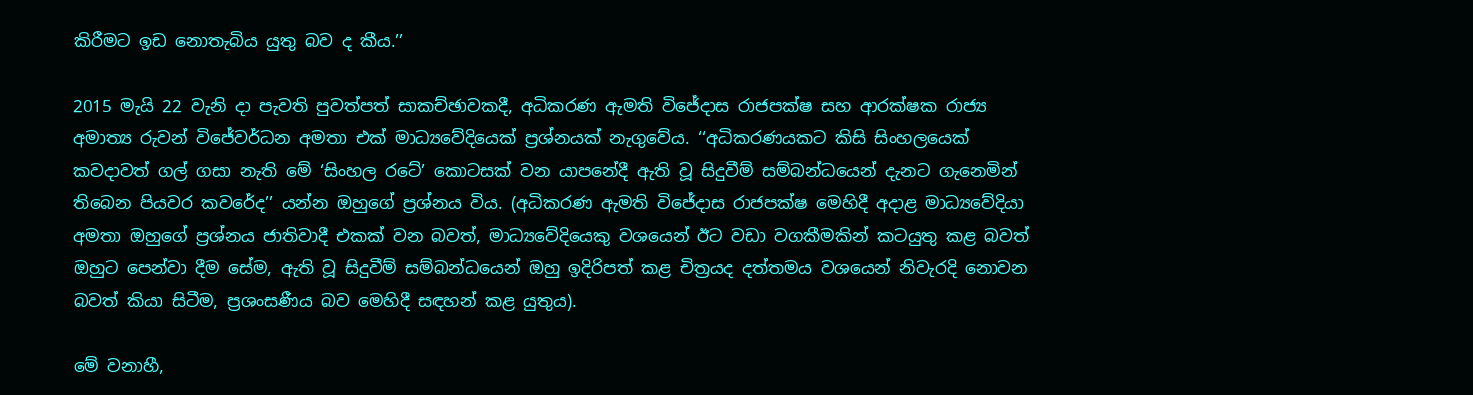කිරීමට ඉඩ නොතැබිය යුතු බව ද කීය.’’

2015 මැයි 22 වැනි දා පැවති පුවත්පත් සාකච්ඡාවකදී, අධිකරණ ඇමති විජේදාස රාජපක්ෂ සහ ආරක්ෂක රාජ්‍ය අමාත්‍ය රුවන් විජේවර්ධන අමතා එක් මාධ්‍යවේදියෙක් ප්‍රශ්නයක් නැගුවේය. ‘‘අධිකරණයකට කිසි සිංහලයෙක් කවදාවත් ගල් ගසා නැති මේ ‘සිංහල රටේ’ කොටසක් වන යාපනේදී ඇති වූ සිදුවීම් සම්බන්ධයෙන් දැනට ගැනෙමින් තිබෙන පියවර කවරේද’’ යන්න ඔහුගේ ප්‍රශ්නය විය. (අධිකරණ ඇමති විජේදාස රාජපක්ෂ මෙහිදී අදාළ මාධ්‍යවේදියා අමතා ඔහුගේ ප්‍රශ්නය ජාතිවාදී එකක් වන බවත්, මාධ්‍යවේදියෙකු වශයෙන් ඊට වඩා වගකීමකින් කටයුතු කළ බවත් ඔහුට පෙන්වා දීම සේම, ඇති වූ සිදුවීම් සම්බන්ධයෙන් ඔහු ඉදිරිපත් කළ චිත්‍රයද දත්තමය වශයෙන් නිවැරදි නොවන බවත් කියා සිටීම, ප්‍රශංසණීය බව මෙහිදී සඳහන් කළ යුතුය).

මේ වනාහී,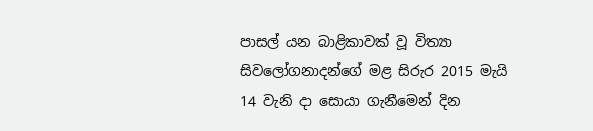පාසල් යන බාළිකාවක් වූ විත්‍යා සිවලෝගනාදන්ගේ මළ සිරුර 2015 මැයි 14 වැනි දා සොයා ගැනීමෙන් දින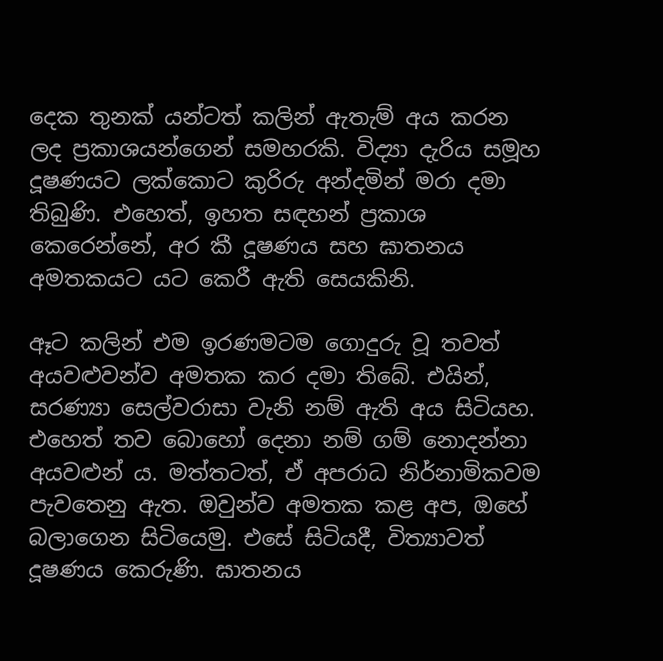දෙක තුනක් යන්ටත් කලින් ඇතැම් අය කරන ලද ප්‍රකාශයන්ගෙන් සමහරකි. විද්‍යා දැරිය සමූහ දූෂණයට ලක්කොට කුරිරු අන්දමින් මරා දමා තිබුණි. එහෙත්, ඉහත සඳහන් ප්‍රකාශ කෙරෙන්නේ, අර කී දූෂණය සහ ඝාතනය අමතකයට යට කෙරී ඇති සෙයකිනි.

ඈට කලින් එම ඉරණමටම ගොදුරු වූ තවත් අයවළුවන්ව අමතක කර දමා තිබේ. එයින්, සරණ්‍යා සෙල්වරාසා වැනි නම් ඇති අය සිටියහ. එහෙත් තව බොහෝ දෙනා නම් ගම් නොදන්නා අයවළුන් ය. මත්තටත්, ඒ අපරාධ නිර්නාමිකවම පැවතෙනු ඇත. ඔවුන්ව අමතක කළ අප, ඔහේ බලාගෙන සිටියෙමු. එසේ සිටියදී, විත්‍යාවත් දූෂණය කෙරුණි. ඝාතනය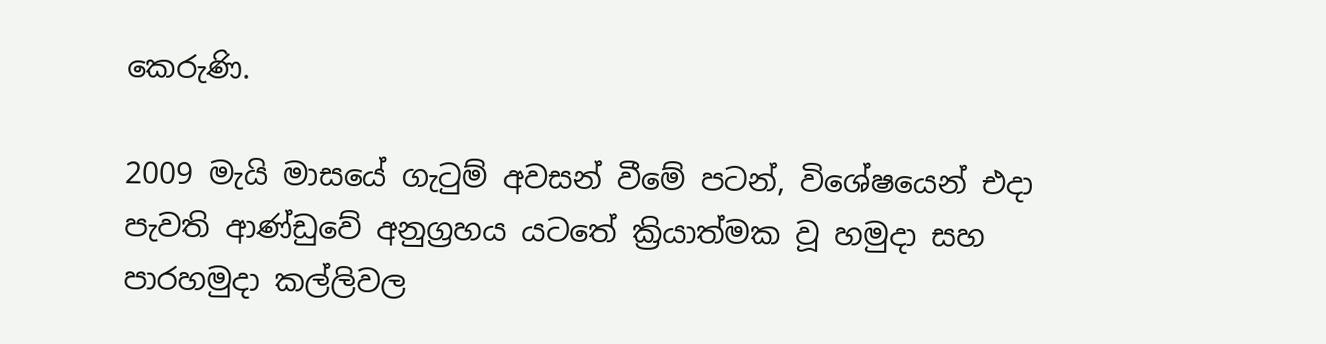කෙරුණි.

2009 මැයි මාසයේ ගැටුම් අවසන් වීමේ පටන්, විශේෂයෙන් එදා පැවති ආණ්ඩුවේ අනුග්‍රහය යටතේ ක්‍රියාත්මක වූ හමුදා සහ පාරහමුදා කල්ලිවල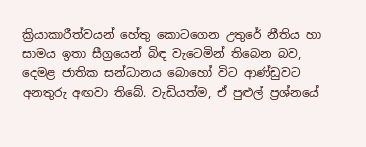ක්‍රියාකාරීත්වයන් හේතු කොටගෙන උතුරේ නීතිය හා සාමය ඉතා සීග්‍රයෙන් බිඳ වැටෙමින් තිබෙන බව, දෙමළ ජාතික සන්ධානය බොහෝ විට ආණ්ඩුවට අනතුරු අඟවා තිබේ. වැඩියත්ම, ඒ පුළුල් ප්‍රශ්නයේ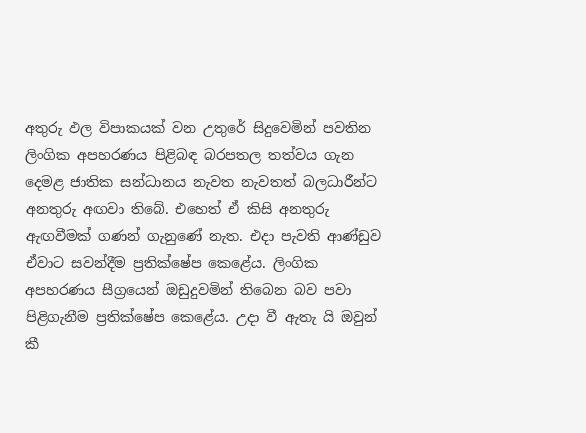අතුරු ඵල විපාකයක් වන උතුරේ සිදුවෙමින් පවතින ලිංගික අපහරණය පිළිබඳ බරපතල තත්වය ගැන දෙමළ ජාතික සන්ධානය නැවත නැවතත් බලධාරීන්ට අනතුරු අඟවා තිබේ. එහෙත් ඒ කිසි අනතුරු ඇඟවීමක් ගණන් ගැනුණේ නැත. එදා පැවති ආණ්ඩුව ඒවාට සවන්දීම ප්‍රතික්ෂේප කෙළේය. ලිංගික අපහරණය සීග්‍රයෙන් ඔඩුදුවමින් තිබෙන බව පවා පිළිගැනීම ප්‍රතික්ෂේප කෙළේය. උදා වී ඇතැ යි ඔවුන් කී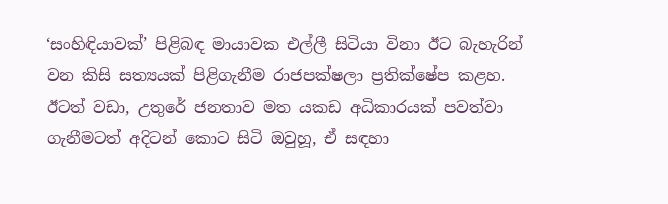‘සංහිඳියාවක්’ පිළිබඳ මායාවක එල්ලී සිටියා විනා ඊට බැහැරින් වන කිසි සත්‍යයක් පිළිගැනීම රාජපක්ෂලා ප්‍රතික්ෂේප කළහ. ඊටත් වඩා, උතුරේ ජනතාව මත යකඩ අධිකාරයක් පවත්වා ගැනීමටත් අදිටන් කොට සිටි ඔවුහූ, ඒ සඳහා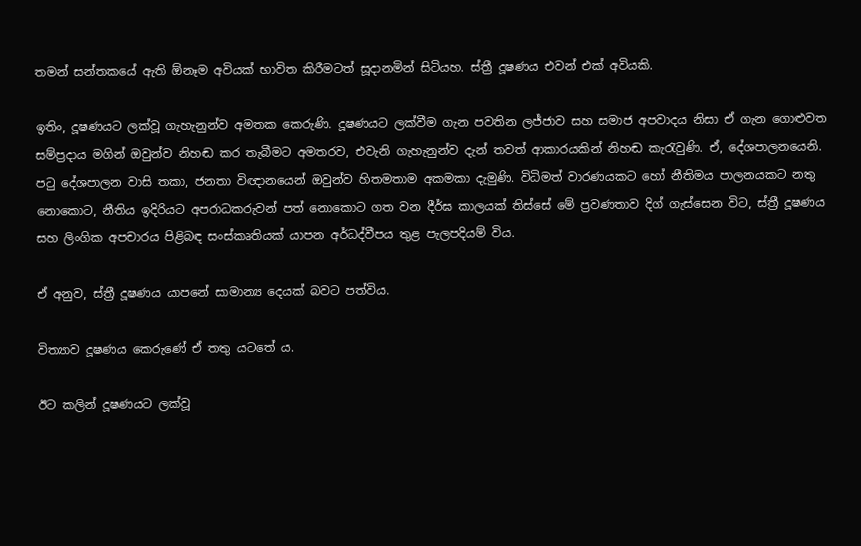තමන් සන්තකයේ ඇති ඕනෑම අවියක් භාවිත කිරීමටත් සූදානමින් සිටියහ. ස්ත්‍රී දූෂණය එවන් එක් අවියකි.

ඉතිං, දූෂණයට ලක්වූ ගැහැනුන්ව අමතක කෙරුණි. දූෂණයට ලක්වීම ගැන පවතින ලජ්ජාව සහ සමාජ අපවාදය නිසා ඒ ගැන ගොළුවත සම්ප්‍රදාය මගින් ඔවුන්ව නිහඬ කර තැබීමට අමතරව, එවැනි ගැහැනුන්ව දැන් තවත් ආකාරයකින් නිහඬ කැරැවුණි. ඒ, දේශපාලනයෙනි. පටු දේශපාලන වාසි තකා, ජනතා විඥානයෙන් ඔවුන්ව හිතමතාම අකමකා දැමුණි. විධිමත් වාරණයකට හෝ නීතිමය පාලනයකට නතු නොකොට, නීතිය ඉදිරියට අපරාධකරුවන් පත් නොකොට ගත වන දීර්ඝ කාලයක් තිස්සේ මේ ප්‍රවණතාව දිග් ගැස්සෙන විට, ස්ත්‍රී දූෂණය සහ ලිංගික අපචාරය පිළිබඳ සංස්කෘතියක් යාපන අර්ධද්වීපය තුළ පැලපදියම් විය.

ඒ අනුව, ස්ත්‍රී දූෂණය යාපනේ සාමාන්‍ය දෙයක් බවට පත්විය.

විත්‍යාව දූෂණය කෙරුණේ ඒ තතු යටතේ ය.

ඊට කලින් දූෂණයට ලක්වූ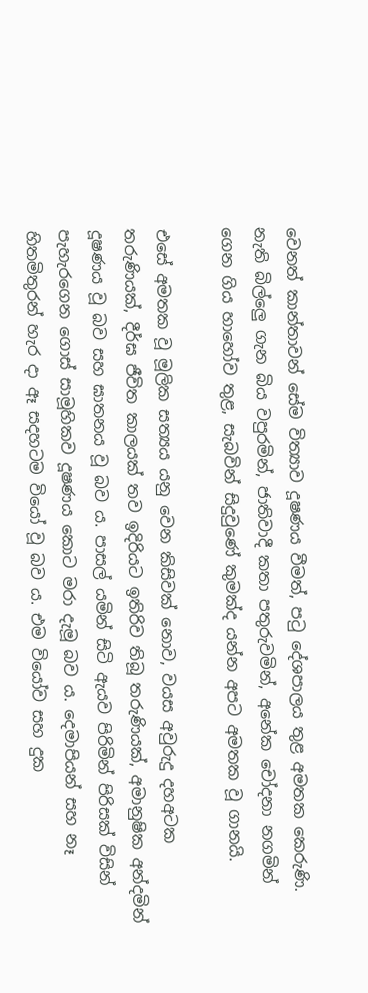වෙනත් කාන්තාවන් සේම විත්‍යාව දූෂණය වීමත්, පටු දේශපාලය තුළ අමතක කෙරුණි. නැති බිල්ලෙු ගැන බිය වපුරමින්, ජාතිවාදී කතා පතුරුවමින්, අනේක චෝදනා නගමින් ගෙන ගිය හාහෝව තුළ, සැබවින් සිදුවුණේ කුමක්ද යන්න අපට අමතක වූ ගානයි.

එසේ අමතක වූ මූලික සත්‍යය යනු වෙන කිසිවක් නොව, වයස අවුරුදු දහඅටක තරුණියක්, දීර්ඝ ජීවිත කාලයක් තව ඉදිරියට ඉතිරිව තිබූ තරුණියක්, අමානුෂික අන්දමින් දූෂණය වූ බව සහ ඝාතනය වූ බව ය. පාසල් යමින් සිටි ඇයව පිරිමින් පිරිසක් විසින් පැහැරගෙන ගොස් සාමූහිකව දූෂණය කොට මරා දැමූ බව ය. දෙමාපියන් සහ නෑ හිතමිතුරන් හැර දා ඈ සදහටම වියෝ වූ බව ය. එම වියෝව සහ දුක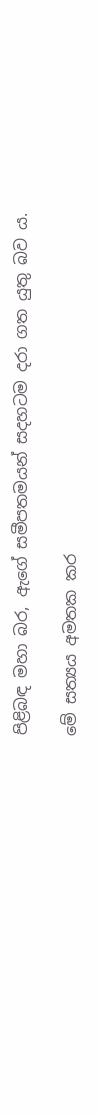පිළිබඳ මහා බර, ඇගේ සමීපතමයන් සදහටම දරා ගත යුතු බව ය.

මේ සත්‍යය අමතක කර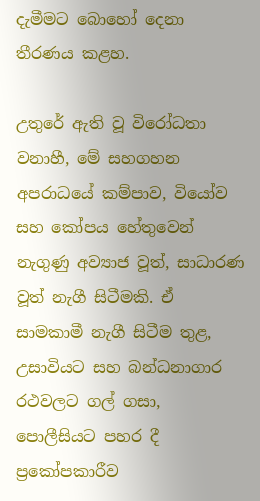දැමීමට බොහෝ දෙනා තීරණය කළහ.

උතුරේ ඇති වූ විරෝධතා වනාහී, මේ සහගහන අපරාධයේ කම්පාව, වියෝව සහ කෝපය හේතුවෙන් නැගුණු අව්‍යාජ වූත්, සාධාරණ වූත් නැගී සිටීමකි. ඒ සාමකාමී නැගී සිටීම තුළ, උසාවියට සහ බන්ධනාගාර රථවලට ගල් ගසා, පොලීසියට පහර දී ප්‍රකෝපකාරීව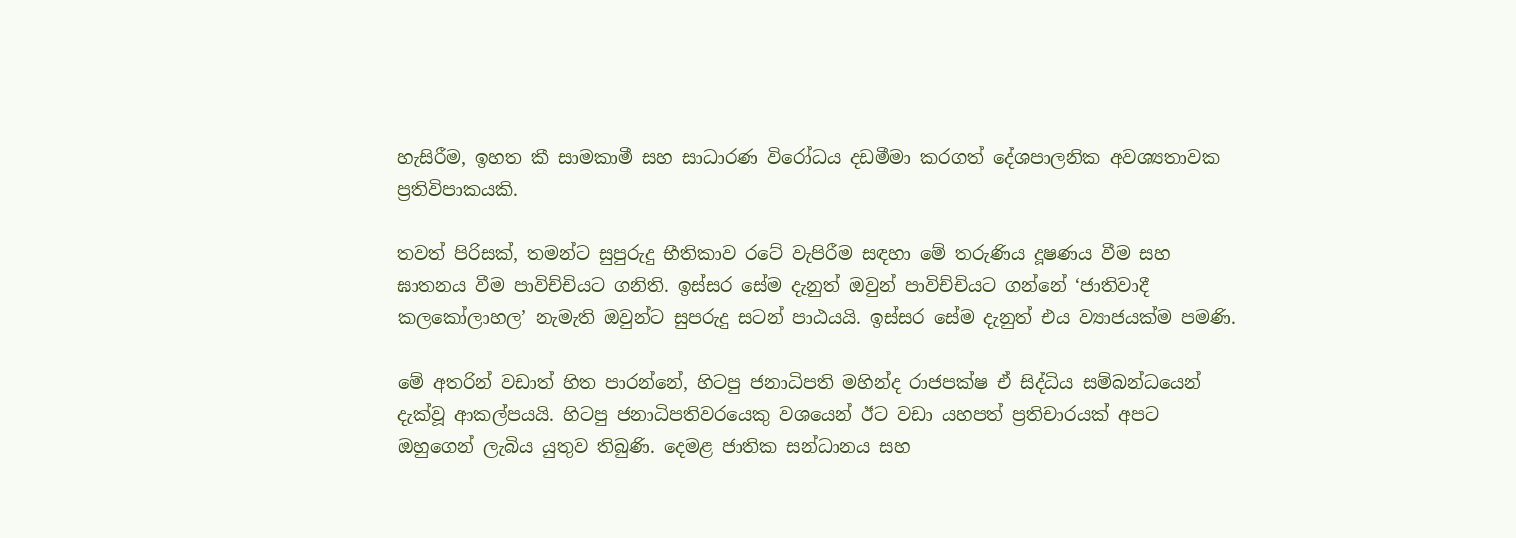හැසිරීම, ඉහත කී සාමකාමී සහ සාධාරණ විරෝධය දඩමීමා කරගත් දේශපාලනික අවශ්‍යතාවක ප්‍රතිවිපාකයකි.

තවත් පිරිසක්, තමන්ට සුපුරුදු භීතිකාව රටේ වැපිරීම සඳහා මේ තරුණිය දූෂණය වීම සහ ඝාතනය වීම පාවිච්චියට ගනිති. ඉස්සර සේම දැනුත් ඔවුන් පාවිච්චියට ගන්නේ ‘ජාතිවාදී කලකෝලාහල’ නැමැති ඔවුන්ට සුපරුදු සටන් පාඨයයි. ඉස්සර සේම දැනුත් එය ව්‍යාජයක්ම පමණි.

මේ අතරින් වඩාත් හිත පාරන්නේ, හිටපු ජනාධිපති මහින්ද රාජපක්ෂ ඒ සිද්ධිය සම්බන්ධයෙන් දැක්වූ ආකල්පයයි. හිටපු ජනාධිපතිවරයෙකු වශයෙන් ඊට වඩා යහපත් ප්‍රතිචාරයක් අපට ඔහුගෙන් ලැබිය යුතුව තිබුණි. දෙමළ ජාතික සන්ධානය සහ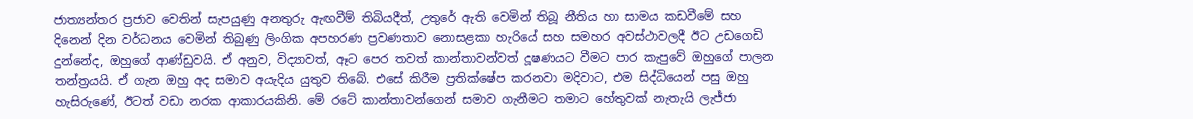ජාත්‍යන්තර ප්‍රජාව වෙතින් සැපයුණු අනතුරු ඇඟවීම් තිබියදීත්, උතුරේ ඇති වෙමින් තිබූ නීතිය හා සාමය කඩවීමේ සහ දිනෙන් දින වර්ධනය වෙමින් තිබුණු ලිංගික අපහරණ ප්‍රවණතාව නොසළකා හැරියේ සහ සමහර අවස්ථාවලදී ඊට උඩගෙඩි දුන්නේද, ඔහුගේ ආණ්ඩුවයි. ඒ අනුව, විද්‍යාවත්, ඈට පෙර තවත් කාන්තාවන්වත් දූෂණයට වීමට පාර කැපුවේ ඔහුගේ පාලන තන්ත්‍රයයි. ඒ ගැන ඔහු අද සමාව අයැදිය යුතුව තිබේ. එසේ කිරීම ප්‍රතික්ෂේප කරනවා මදිවාට, එම සිද්ධියෙන් පසු ඔහු හැසිරුණේ, ඊටත් වඩා නරක ආකාරයකිනි. මේ රටේ කාන්තාවන්ගෙන් සමාව ගැනීමට තමාට හේතුවක් නැතැයි ලැජ්ජා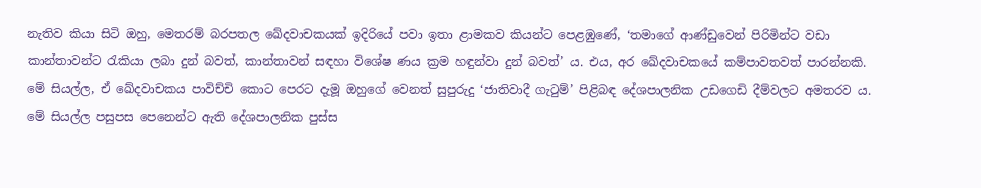නැතිව කියා සිටි ඔහු, මෙතරම් බරපතල ඛේදවාචකයක් ඉදිරියේ පවා ඉතා ළාමකව කියන්ට පෙළඹුණේ, ‘තමාගේ ආණ්ඩුවෙන් පිරිමින්ට වඩා කාන්තාවන්ට රැකියා ලබා දුන් බවත්, කාන්තාවන් සඳහා විශේෂ ණය ක්‍රම හඳුන්වා දුන් බවත්’ ය. එය, අර ඛේදවාචකයේ කම්පාවතවත් පාරන්නකි. මේ සියල්ල, ඒ ඛේදවාචකය පාවිච්චි කොට පෙරට දැමූ ඔහුගේ වෙනත් සුපුරුදු ‘ජාතිවාදී ගැටුම්’ පිළිබඳ දේශපාලනික උඩගෙඩි දීම්වලට අමතරව ය. මේ සියල්ල පසුපස පෙනෙන්ට ඇති දේශපාලනික පුස්ස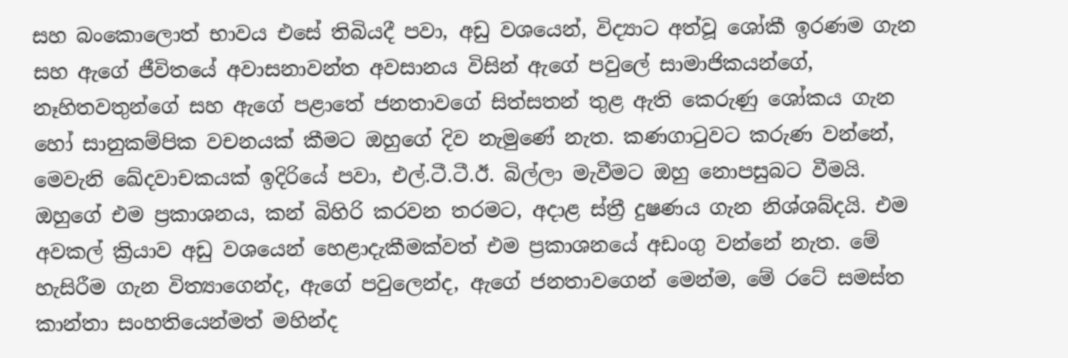සහ බංකොලොත් භාවය එසේ තිබියදී පවා, අඩු වශයෙන්, විද්‍යාට අත්වූ ශෝකී ඉරණම ගැන සහ ඇගේ ජීවිතයේ අවාසනාවන්ත අවසානය විසින් ඇගේ පවුලේ සාමාජිකයන්ගේ, නෑහිතවතුන්ගේ සහ ඇගේ පළාතේ ජනතාවගේ සිත්සතන් තුළ ඇති කෙරුණු ශෝකය ගැන හෝ සානුකම්පික වචනයක් කීමට ඔහුගේ දිව නැමුණේ නැත. කණගාටුවට කරුණ වන්නේ, මෙවැනි ඛේදවාචකයක් ඉදිරියේ පවා, එල්.ටී.ටී.ඊ. බිල්ලා මැවීමට ඔහු නොපසුබට වීමයි. ඔහුගේ එම ප්‍රකාශනය, කන් බිහිරි කරවන තරමට, අදාළ ස්ත්‍රී දුෂණය ගැන නිශ්ශබ්දයි. එම අවකල් ක්‍රියාව අඩු වශයෙන් හෙළාදැකීමක්වත් එම ප්‍රකාශනයේ අඩංගු වන්නේ නැත. මේ හැසිරීම ගැන විත්‍යාගෙන්ද, ඇගේ පවුලෙන්ද, ඇගේ ජනතාවගෙන් මෙන්ම, මේ රටේ සමස්ත කාන්තා සංහතියෙන්මත් මහින්ද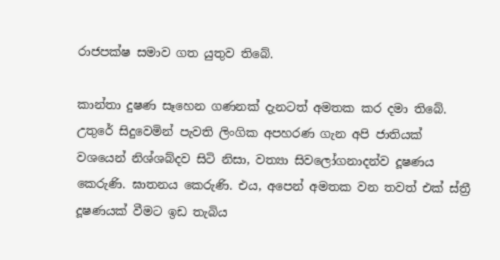රාජපක්ෂ සමාව ගත යුතුව තිබේ.

කාන්තා දුෂණ සෑහෙන ගණනක් දැනටත් අමතක කර දමා තිබේ. උතුරේ සිදුවෙමින් පැවති ලිංගික අපහරණ ගැන අපි ජාතියක් වශයෙන් නිශ්ශබ්දව සිටි නිසා, වත්‍යා සිවලෝගනාදන්ව දූෂණය කෙරුණි. ඝාතනය කෙරුණි. එය, අපෙන් අමතක වන තවත් එක් ස්ත්‍රී දූෂණයක් වීමට ඉඩ තැබිය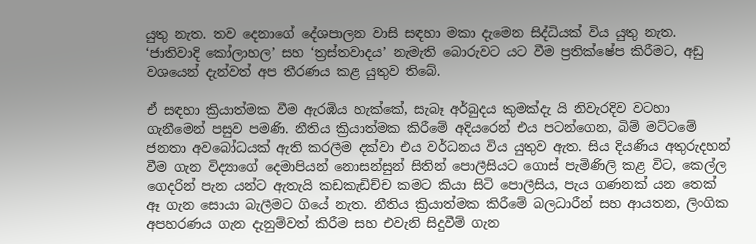යුතු නැත. තව දෙනාගේ දේශපාලන වාසි සඳහා මකා දැමෙන සිද්ධියක් විය යුතු නැත. ‘ජාතිවාදි කෝලාහල’ සහ ‘ත්‍රස්තවාදය’ නැමැති බොරුවට යට වීම ප්‍රතික්ෂේප කිරීමට, අඩු වශයෙන් දැන්වත් අප තීරණය කළ යුතුව තිබේ.

ඒ සඳහා ක්‍රියාත්මක වීම ඇරඹිය හැක්කේ, සැබෑ අර්බුදය කුමක්දැ යි නිවැරදිව වටහා ගැනීමෙන් පසුව පමණි. නීතිය ක්‍රියාත්මක කිරීමේ අදියරෙන් එය පටන්ගෙන, බිම් මට්ටමේ ජනතා අවබෝධයක් ඇති කරලීම දක්වා එය වර්ධනය විය යුතුව ඇත. සිය දියණිය අතුරුදහන් වීම ගැන විද්‍යාගේ දෙමාපියන් නොසන්සුන් සිතින් පොලීසියට ගොස් පැමිණිලි කළ විට, කෙල්ල ගෙදරින් පැන යන්ට ඇතැයි කඩකැඩිච්ච කමට කියා සිටි පොලීසිය, පැය ගණනක් යන තෙක් ඈ ගැන සොයා බැලීමට ගියේ නැත. නීතිය ක්‍රියාත්මක කිරීමේ බලධාරීන් සහ ආයතන, ලිංගික අපහරණය ගැන දැනුම්වත් කිරීම සහ එවැනි සිදුවීම් ගැන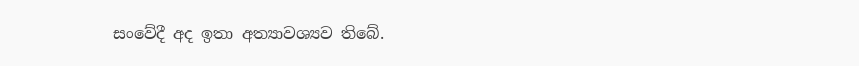සංවේදී අද ඉතා අත්‍යාවශ්‍යව තිබේ.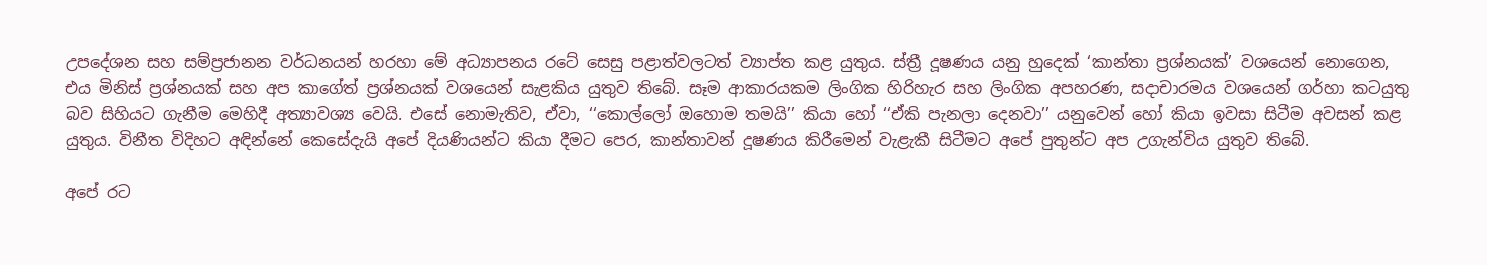උපදේශන සහ සම්ප්‍රජානන වර්ධනයන් හරහා මේ අධ්‍යාපනය රටේ සෙසු පළාත්වලටත් ව්‍යාප්ත කළ යුතුය. ස්ත්‍රී දූෂණය යනු හුදෙක් ‘කාන්තා ප්‍රශ්නයක්’ වශයෙන් නොගෙන, එය මිනිස් ප්‍රශ්නයක් සහ අප කාගේත් ප්‍රශ්නයක් වශයෙන් සැළකිය යුතුව තිබේ. සෑම ආකාරයකම ලිංගික හිරිහැර සහ ලිංගික අපහරණ, සදාචාරමය වශයෙන් ගර්හා කටයුතු බව සිහියට ගැනීම මෙහිදී අත්‍යාවශ්‍ය වෙයි. එසේ නොමැතිව, ඒවා, ‘‘කොල්ලෝ ඔහොම තමයි’’ කියා හෝ ‘‘ඒකි පැනලා දෙනවා’’ යනුවෙන් හෝ කියා ඉවසා සිටීම අවසන් කළ යුතුය. විනීත විදිහට අඳින්නේ කෙසේදැයි අපේ දියණියන්ට කියා දීමට පෙර, කාන්තාවන් දූෂණය කිරීමෙන් වැළැකී සිටීමට අපේ පුතුන්ට අප උගැන්විය යුතුව තිබේ.

අපේ රට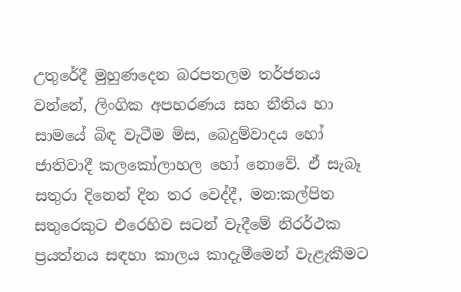උතුරේදී මුහුණදෙන බරපතලම තර්ජනය වන්නේ, ලිංගික අපහරණය සහ නීතිය හා සාමයේ බිඳ වැටීම මිස, බෙදුම්වාදය හෝ ජාතිවාදී කලකෝලාහල හෝ නොවේ. ඒ සැබෑ සතුරා දිනෙන් දින තර වෙද්දී, මන:කල්පිත සතුරෙකුට එරෙහිව සටන් වැදීමේ නිරර්ථක ප්‍රයත්නය සඳහා කාලය කාදැමීමෙන් වැළැකීමට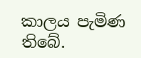කාලය පැමිණ තිබේ.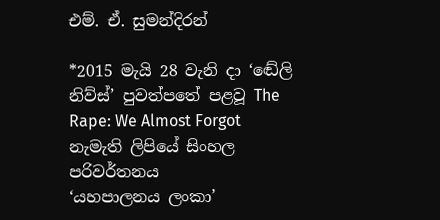එම්. ඒ. සුමන්දිරන්

*2015 මැයි 28 වැනි දා ‘ඬේලි නිව්ස්’ පුවත්පතේ පළවූ The Rape: We Almost Forgot නැමැති ලිපියේ සිංහල පරිවර්තනය
‘යහපාලනය ලංකා’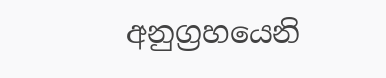අනුග්‍රහයෙනි